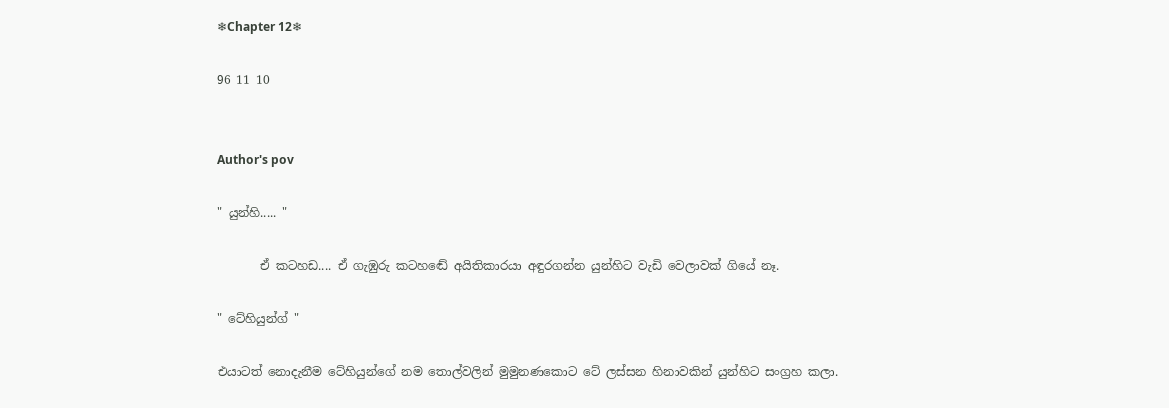❄Chapter 12❄

96 11 10


Author's pov

" යුන්හි..... "

       ඒ කටහඩ.... ඒ ගැඹුරු කටහඬේ අයිතිකාරයා අඳුරගන්න යුන්හිට වැඩි වෙලාවක් ගියේ නෑ.

" ටේහියුන්ග් "

එයාටත් නොදැනීම ටේහියුන්ගේ නම තොල්වලින් මුමුනණකොට ටේ ලස්සන හිනාවකින් යුන්හිට සංග්‍රහ කලා.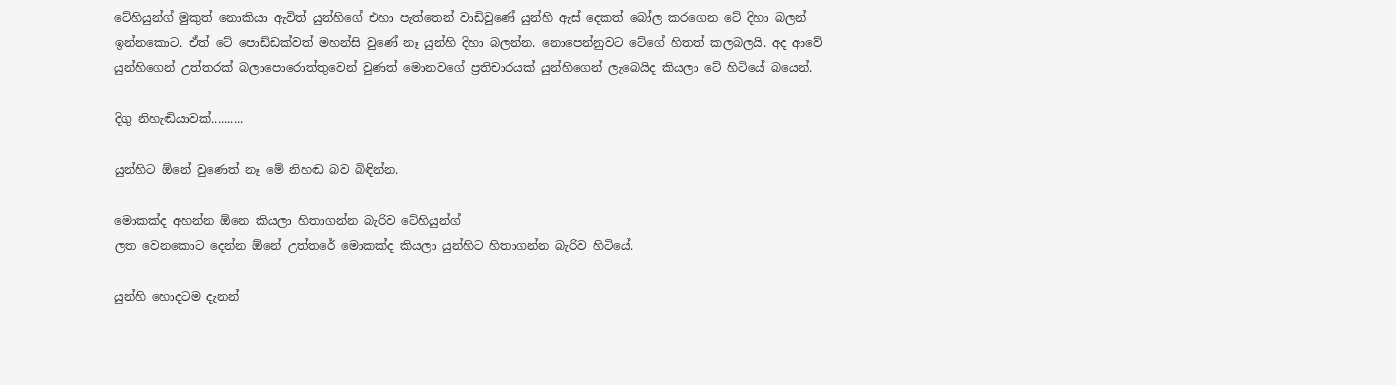ටේහියුන්ග් මුකුත් නොකියා ඇවිත් යුන්හිගේ එහා පැත්තෙන් වාඩිවුණේ යුන්හි ඇස් දෙකත් බෝල කරගෙන ටේ දිහා බලන් ඉන්නකොට. ඒත් ටේ පොඩ්ඩක්වත් මහන්සි වුණේ නෑ යුන්හි දිහා බලන්න. නොපෙන්නුවට ටේගේ හිතත් කලබලයි. අද ආවේ යුන්හිගෙන් උත්තරක් බලාපොරොත්තුවෙන් වුණත් මොනවගේ ප්‍රතිචාරයක් යුන්හිගෙන් ලැබෙයිද කියලා ටේ හිටියේ බයෙන්.

දිගු නිහැඬියාවක්..........

යුන්හිට ඕනේ වුණෙත් නෑ මේ නිහඬ බව බිඳින්න.

මොකක්ද අහන්න ඕනෙ කියලා හිතාගන්න බැරිව ටේහියුන්ග්
ලත වෙනකොට දෙන්න ඕනේ උත්තරේ මොකක්ද කියලා යුන්හිට හිතාගන්න බැරිව හිටියේ.

යුන්හි හොදටම දැනන්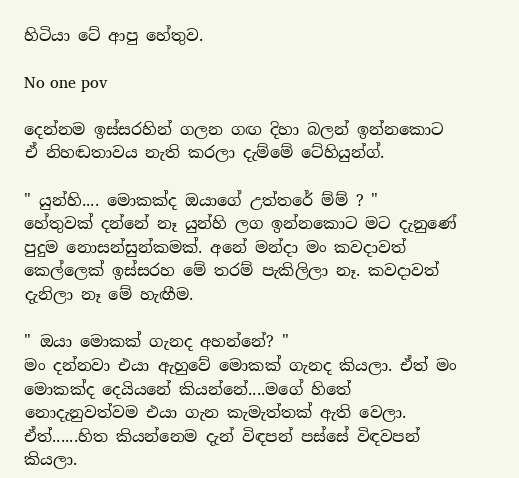හිටියා ටේ ආපු හේතුව.

No one pov

දෙන්නම ඉස්සරහින් ගලන ගඟ දිහා බලන් ඉන්නකොට ඒ නිහඬතාවය නැති කරලා දැම්මේ ටේහියුන්ග්.

" යුන්හි.... මොකක්ද ඔයාගේ උත්තරේ ම්ම් ? "
හේතුවක් දන්නේ නෑ යුන්හි ලග ඉන්නකොට මට දැනුණේ පුදුම නොසන්සුන්කමක්. අනේ මන්දා මං කවදාවත් කෙල්ලෙක් ඉස්සරහ මේ තරම් පැකිලිලා නෑ. කවදාවත් දැනිලා නෑ මේ හැඟීම.

" ඔයා මොකක් ගැනද අහන්නේ? "
මං දන්නවා එයා ඇහුවේ මොකක් ගැනද කියලා. ඒත් මං මොකක්ද දෙයියනේ කියන්නේ....මගේ හිතේ නොදැනුවත්වම එයා ගැන කැමැත්තක් ඇති වෙලා. ඒත්......හිත කියන්නෙම දැන් විඳපන් පස්සේ විඳවපන් කියලා.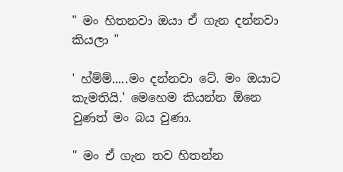" මං හිතනවා ඔයා ඒ ගැන දන්නවා කියලා "

' හ්ම්ම්.....මං දන්නවා ටේ. මං ඔයාට කැමතියි.' මෙහෙම කියන්න ඕනෙ වුණත් මං බය වුණා.

" මං ඒ ගැන තව හිතන්න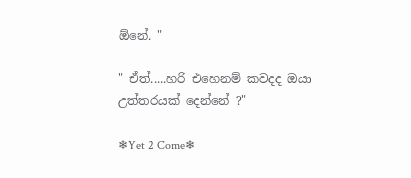ඕනේ. "

" ඒත්.....හරි එහෙනම් කවදද ඔයා උත්තරයක් දෙන්නේ ?"

❄Yet 2 Come❄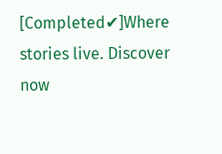[Completed✔]Where stories live. Discover now